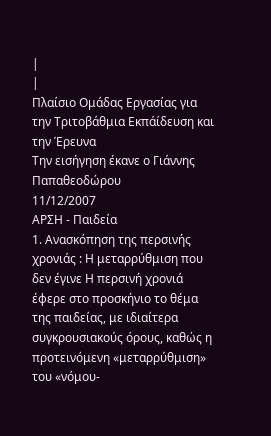|
|
Πλαίσιο Ομάδας Εργασίας για την Τριτοβάθμια Εκπάίδευση και την Έρευνα
Την εισήγηση έκανε ο Γιάννης Παπαθεοδώρου
11/12/2007
ΑΡΣΗ - Παιδεία
1. Ανασκόπηση της περσινής χρονιάς : Η μεταρρύθμιση που δεν έγινε Η περσινή χρονιά έφερε στο προσκήνιο το θέμα της παιδείας, με ιδιαίτερα συγκρουσιακούς όρους, καθώς η προτεινόμενη «μεταρρύθμιση» του «νόμου-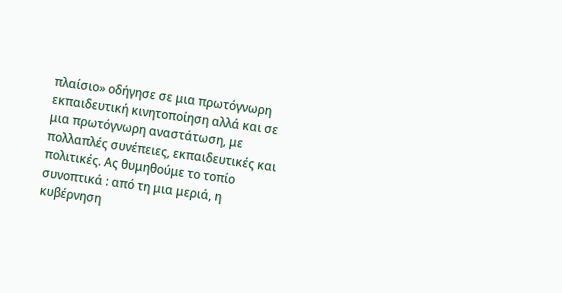πλαίσιο» οδήγησε σε μια πρωτόγνωρη εκπαιδευτική κινητοποίηση αλλά και σε μια πρωτόγνωρη αναστάτωση, με πολλαπλές συνέπειες, εκπαιδευτικές και πολιτικές. Ας θυμηθούμε το τοπίο συνοπτικά : από τη μια μεριά, η κυβέρνηση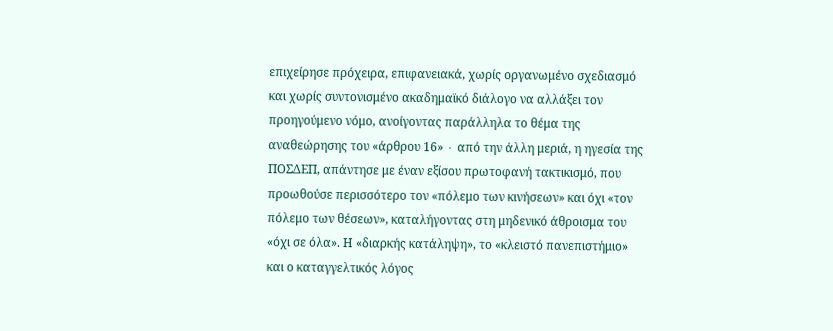επιχείρησε πρόχειρα, επιφανειακά, χωρίς οργανωμένο σχεδιασμό και χωρίς συντονισμένο ακαδημαϊκό διάλογο να αλλάξει τον προηγούμενο νόμο, ανοίγοντας παράλληλα το θέμα της αναθεώρησης του «άρθρου 16» ∙ από την άλλη μεριά, η ηγεσία της ΠΟΣΔΕΠ, απάντησε με έναν εξίσου πρωτοφανή τακτικισμό, που προωθούσε περισσότερο τον «πόλεμο των κινήσεων» και όχι «τον πόλεμο των θέσεων», καταλήγοντας στη μηδενικό άθροισμα του «όχι σε όλα». Η «διαρκής κατάληψη», το «κλειστό πανεπιστήμιο» και ο καταγγελτικός λόγος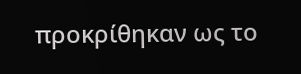προκρίθηκαν ως το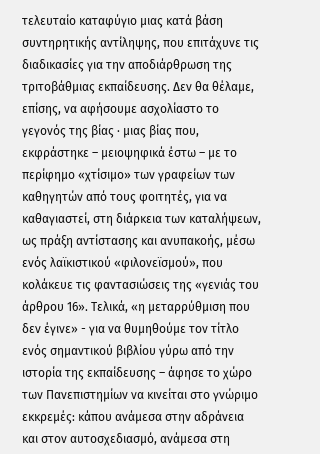τελευταίο καταφύγιο μιας κατά βάση συντηρητικής αντίληψης, που επιτάχυνε τις διαδικασίες για την αποδιάρθρωση της τριτοβάθμιας εκπαίδευσης. Δεν θα θέλαμε, επίσης, να αφήσουμε ασχολίαστο το γεγονός της βίας ∙ μιας βίας που, εκφράστηκε – μειοψηφικά έστω – με το περίφημο «χτίσιμο» των γραφείων των καθηγητών από τους φοιτητές, για να καθαγιαστεί, στη διάρκεια των καταλήψεων, ως πράξη αντίστασης και ανυπακοής, μέσω ενός λαϊκιστικού «φιλονεϊσμού», που κολάκευε τις φαντασιώσεις της «γενιάς του άρθρου 16». Τελικά, «η μεταρρύθμιση που δεν έγινε» - για να θυμηθούμε τον τίτλο ενός σημαντικού βιβλίου γύρω από την ιστορία της εκπαίδευσης – άφησε το χώρο των Πανεπιστημίων να κινείται στο γνώριμο εκκρεμές: κάπου ανάμεσα στην αδράνεια και στον αυτοσχεδιασμό, ανάμεσα στη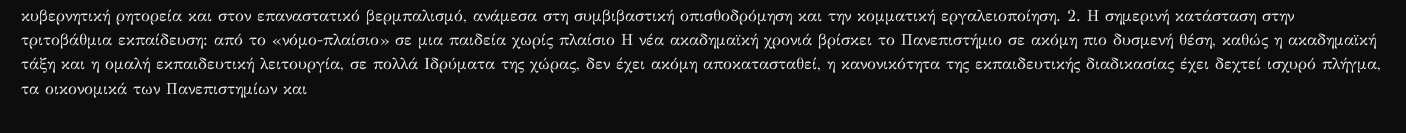κυβερνητική ρητορεία και στον επαναστατικό βερμπαλισμό, ανάμεσα στη συμβιβαστική οπισθοδρόμηση και την κομματική εργαλειοποίηση. 2. Η σημερινή κατάσταση στην τριτοβάθμια εκπαίδευση: από το «νόμο-πλαίσιο» σε μια παιδεία χωρίς πλαίσιο Η νέα ακαδημαϊκή χρονιά βρίσκει το Πανεπιστήμιο σε ακόμη πιο δυσμενή θέση, καθώς η ακαδημαϊκή τάξη και η ομαλή εκπαιδευτική λειτουργία, σε πολλά Ιδρύματα της χώρας, δεν έχει ακόμη αποκατασταθεί, η κανονικότητα της εκπαιδευτικής διαδικασίας έχει δεχτεί ισχυρό πλήγμα, τα οικονομικά των Πανεπιστημίων και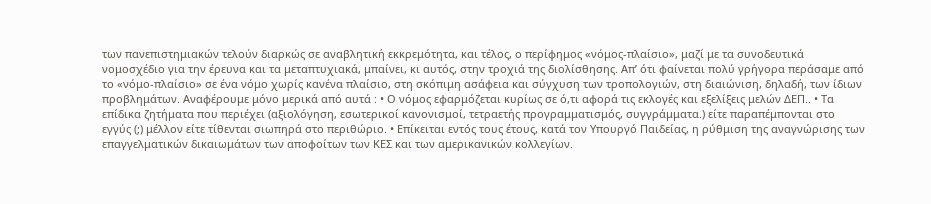των πανεπιστημιακών τελούν διαρκώς σε αναβλητική εκκρεμότητα, και τέλος, ο περίφημος «νόμος-πλαίσιο», μαζί με τα συνοδευτικά νομοσχέδιο για την έρευνα και τα μεταπτυχιακά, μπαίνει, κι αυτός, στην τροχιά της διολίσθησης. Απ’ ότι φαίνεται πολύ γρήγορα περάσαμε από το «νόμο-πλαίσιο» σε ένα νόμο χωρίς κανένα πλαίσιο, στη σκόπιμη ασάφεια και σύγχυση των τροπολογιών, στη διαιώνιση, δηλαδή, των ίδιων προβλημάτων. Αναφέρουμε μόνο μερικά από αυτά : • Ο νόμος εφαρμόζεται κυρίως σε ό,τι αφορά τις εκλογές και εξελίξεις μελών ΔΕΠ.. • Τα επίδικα ζητήματα που περιέχει (αξιολόγηση, εσωτερικοί κανονισμοί, τετραετής προγραμματισμός, συγγράμματα.) είτε παραπέμπονται στο εγγύς (;) μέλλον είτε τίθενται σιωπηρά στο περιθώριο. • Επίκειται εντός τους έτους, κατά τον Υπουργό Παιδείας, η ρύθμιση της αναγνώρισης των επαγγελματικών δικαιωμάτων των αποφοίτων των ΚΕΣ και των αμερικανικών κολλεγίων.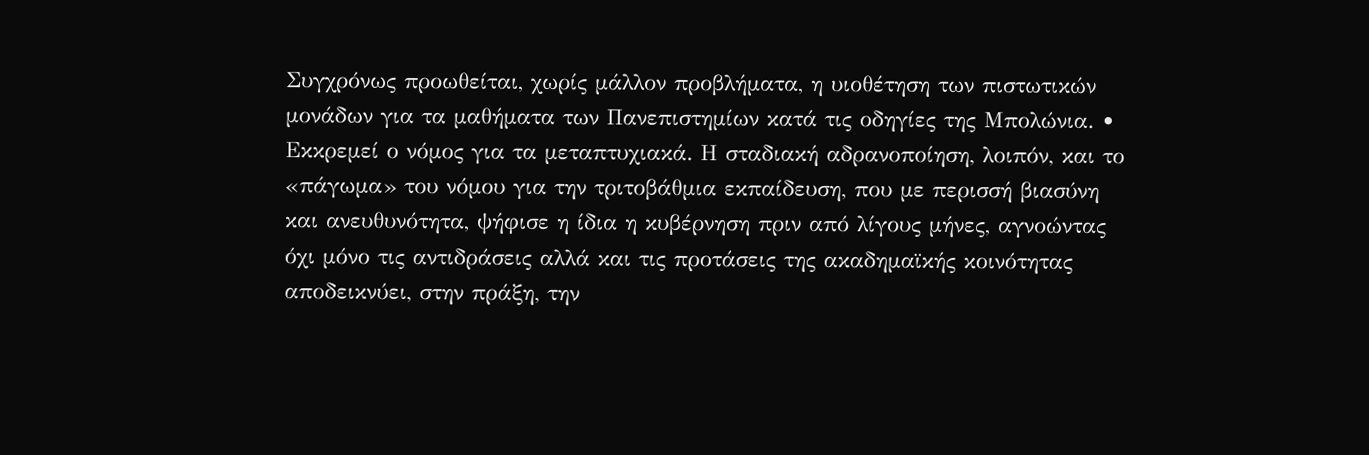Συγχρόνως προωθείται, χωρίς μάλλον προβλήματα, η υιοθέτηση των πιστωτικών μονάδων για τα μαθήματα των Πανεπιστημίων κατά τις οδηγίες της Μπολώνια. • Εκκρεμεί ο νόμος για τα μεταπτυχιακά. Η σταδιακή αδρανοποίηση, λοιπόν, και το «πάγωμα» του νόμου για την τριτοβάθμια εκπαίδευση, που με περισσή βιασύνη και ανευθυνότητα, ψήφισε η ίδια η κυβέρνηση πριν από λίγους μήνες, αγνοώντας όχι μόνο τις αντιδράσεις αλλά και τις προτάσεις της ακαδημαϊκής κοινότητας αποδεικνύει, στην πράξη, την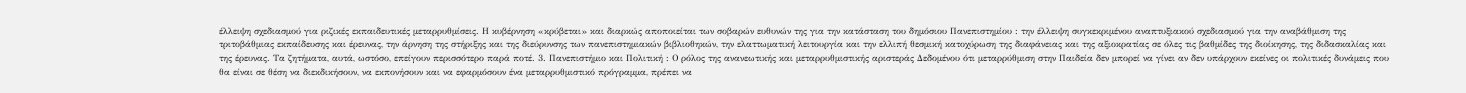έλλειψη σχεδιασμού για ριζικές εκπαιδευτικές μεταρρυθμίσεις. Η κυβέρνηση «κρύβεται» και διαρκώς αποποιείται των σοβαρών ευθυνών της για την κατάσταση του δημόσιου Πανεπιστημίου : την έλλειψη συγκεκριμένου αναπτυξιακού σχεδιασμού για την αναβάθμιση της τριτοβάθμιας εκπαίδευσης και έρευνας, την άρνηση της στήριξης και της διεύρυνσης των πανεπιστημιακών βιβλιοθηκών, την ελαττωματική λειτουργία και την ελλιπή θεσμική κατοχύρωση της διαφάνειας και της αξιοκρατίας σε όλες τις βαθμίδες της διοίκησης, της διδασκαλίας και της έρευνας. Τα ζητήματα, αυτά, ωστόσο, επείγουν περισσότερο παρά ποτέ. 3. Πανεπιστήμιο και Πολιτική : Ο ρόλος της ανανεωτικής και μεταρρυθμιστικής αριστεράς Δεδομένου ότι μεταρρύθμιση στην Παιδεία δεν μπορεί να γίνει αν δεν υπάρχουν εκείνες οι πολιτικές δυνάμεις που θα είναι σε θέση να διεκδικήσουν, να εκπονήσουν και να εφαρμόσουν ένα μεταρρυθμιστικό πρόγραμμα, πρέπει να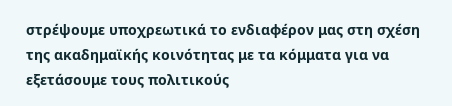στρέψουμε υποχρεωτικά το ενδιαφέρον μας στη σχέση της ακαδημαϊκής κοινότητας με τα κόμματα για να εξετάσουμε τους πολιτικούς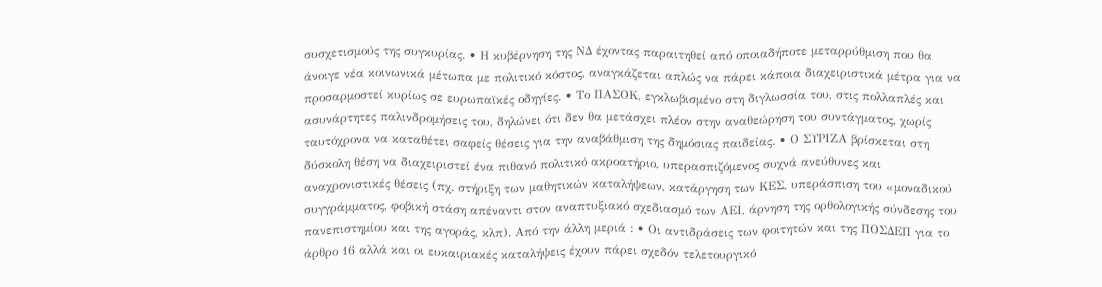συσχετισμούς της συγκυρίας. • Η κυβέρνηση της ΝΔ έχοντας παραιτηθεί από οποιαδήποτε μεταρρύθμιση που θα άνοιγε νέα κοινωνικά μέτωπα με πολιτικό κόστος, αναγκάζεται απλώς να πάρει κάποια διαχειριστικά μέτρα για να προσαρμοστεί κυρίως σε ευρωπαϊκές οδηγίες. • Το ΠΑΣΟΚ, εγκλωβισμένο στη διγλωσσία του, στις πολλαπλές και ασυνάρτητες παλινδρομήσεις του, δηλώνει ότι δεν θα μετάσχει πλέον στην αναθεώρηση του συντάγματος, χωρίς ταυτόχρονα να καταθέτει σαφείς θέσεις για την αναβάθμιση της δημόσιας παιδείας. • Ο ΣΥΡΙΖΑ βρίσκεται στη δύσκολη θέση να διαχειριστεί ένα πιθανό πολιτικό ακροατήριο, υπερασπιζόμενος συχνά ανεύθυνες και αναχρονιστικές θέσεις (πχ. στήριξη των μαθητικών καταλήψεων, κατάργηση των ΚΕΣ, υπεράσπιση του «μοναδικού συγγράμματος, φοβική στάση απέναντι στον αναπτυξιακό σχεδιασμό των ΑΕΙ, άρνηση της ορθολογικής σύνδεσης του πανεπιστημίου και της αγοράς, κλπ). Από την άλλη μεριά : • Οι αντιδράσεις των φοιτητών και της ΠΟΣΔΕΠ για το άρθρο 16 αλλά και οι ευκαιριακές καταλήψεις έχουν πάρει σχεδόν τελετουργικό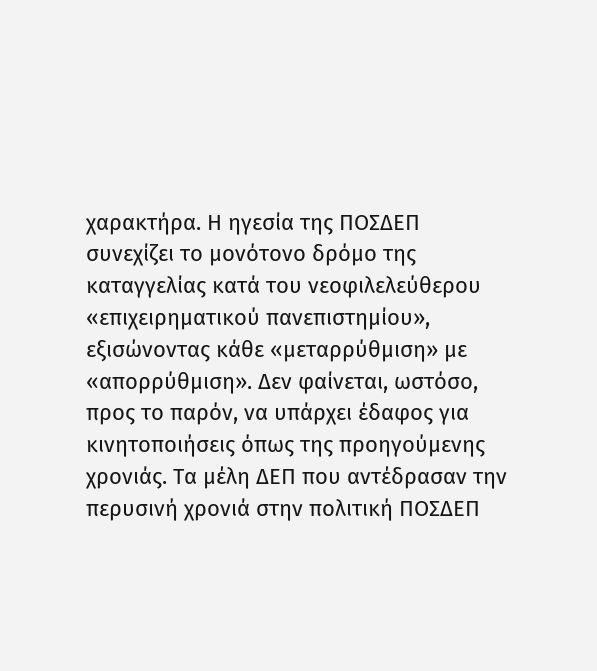χαρακτήρα. Η ηγεσία της ΠΟΣΔΕΠ συνεχίζει το μονότονο δρόμο της καταγγελίας κατά του νεοφιλελεύθερου «επιχειρηματικού πανεπιστημίου», εξισώνοντας κάθε «μεταρρύθμιση» με «απορρύθμιση». Δεν φαίνεται, ωστόσο, προς το παρόν, να υπάρχει έδαφος για κινητοποιήσεις όπως της προηγούμενης χρονιάς. Τα μέλη ΔΕΠ που αντέδρασαν την περυσινή χρονιά στην πολιτική ΠΟΣΔΕΠ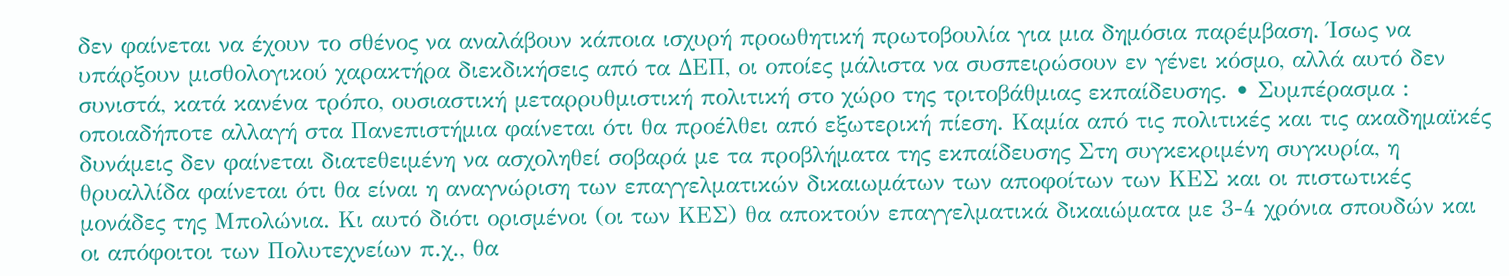δεν φαίνεται να έχουν το σθένος να αναλάβουν κάποια ισχυρή προωθητική πρωτοβουλία για μια δημόσια παρέμβαση. Ίσως να υπάρξουν μισθολογικού χαρακτήρα διεκδικήσεις από τα ΔΕΠ, οι οποίες μάλιστα να συσπειρώσουν εν γένει κόσμο, αλλά αυτό δεν συνιστά, κατά κανένα τρόπο, ουσιαστική μεταρρυθμιστική πολιτική στο χώρο της τριτοβάθμιας εκπαίδευσης. • Συμπέρασμα : οποιαδήποτε αλλαγή στα Πανεπιστήμια φαίνεται ότι θα προέλθει από εξωτερική πίεση. Καμία από τις πολιτικές και τις ακαδημαϊκές δυνάμεις δεν φαίνεται διατεθειμένη να ασχοληθεί σοβαρά με τα προβλήματα της εκπαίδευσης Στη συγκεκριμένη συγκυρία, η θρυαλλίδα φαίνεται ότι θα είναι η αναγνώριση των επαγγελματικών δικαιωμάτων των αποφοίτων των ΚΕΣ και οι πιστωτικές μονάδες της Μπολώνια. Κι αυτό διότι ορισμένοι (οι των ΚΕΣ) θα αποκτούν επαγγελματικά δικαιώματα με 3-4 χρόνια σπουδών και οι απόφοιτοι των Πολυτεχνείων π.χ., θα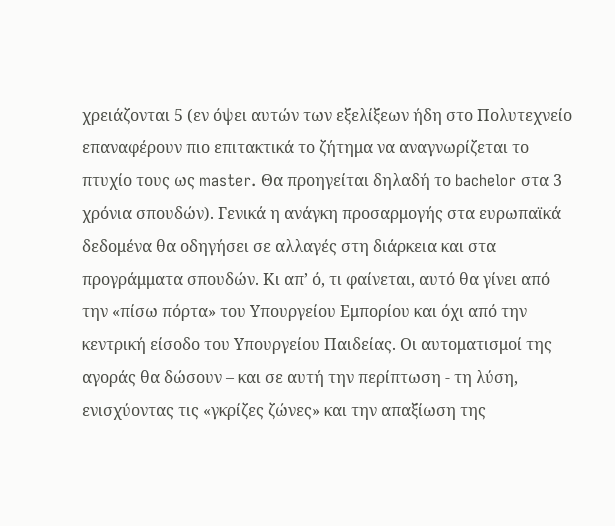χρειάζονται 5 (εν όψει αυτών των εξελίξεων ήδη στο Πολυτεχνείο επαναφέρουν πιο επιτακτικά το ζήτημα να αναγνωρίζεται το πτυχίο τους ως master. Θα προηγείται δηλαδή το bachelor στα 3 χρόνια σπουδών). Γενικά η ανάγκη προσαρμογής στα ευρωπαϊκά δεδομένα θα οδηγήσει σε αλλαγές στη διάρκεια και στα προγράμματα σπουδών. Κι απ’ ό, τι φαίνεται, αυτό θα γίνει από την «πίσω πόρτα» του Υπουργείου Εμπορίου και όχι από την κεντρική είσοδο του Υπουργείου Παιδείας. Οι αυτοματισμοί της αγοράς θα δώσουν – και σε αυτή την περίπτωση - τη λύση, ενισχύοντας τις «γκρίζες ζώνες» και την απαξίωση της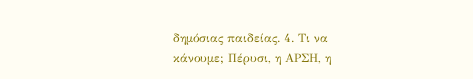δημόσιας παιδείας. 4. Τι να κάνουμε; Πέρυσι, η ΑΡΣΗ, η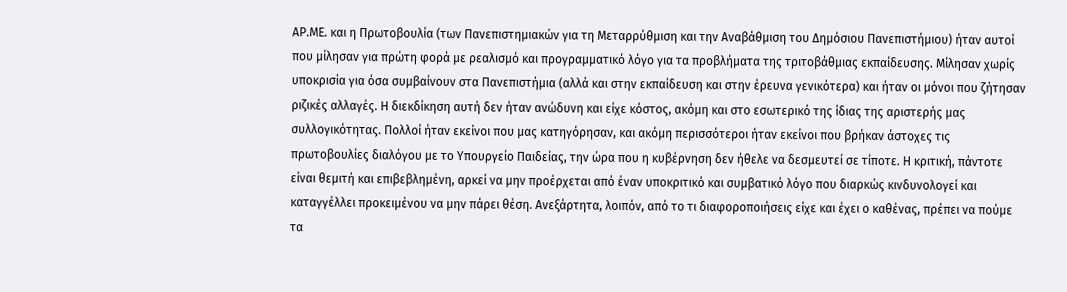ΑΡ.ΜΕ. και η Πρωτοβουλία (των Πανεπιστημιακών για τη Μεταρρύθμιση και την Αναβάθμιση του Δημόσιου Πανεπιστήμιου) ήταν αυτοί που μίλησαν για πρώτη φορά με ρεαλισμό και προγραμματικό λόγο για τα προβλήματα της τριτοβάθμιας εκπαίδευσης. Μίλησαν χωρίς υποκρισία για όσα συμβαίνουν στα Πανεπιστήμια (αλλά και στην εκπαίδευση και στην έρευνα γενικότερα) και ήταν οι μόνοι που ζήτησαν ριζικές αλλαγές. Η διεκδίκηση αυτή δεν ήταν ανώδυνη και είχε κόστος, ακόμη και στο εσωτερικό της ίδιας της αριστερής μας συλλογικότητας. Πολλοί ήταν εκείνοι που μας κατηγόρησαν, και ακόμη περισσότεροι ήταν εκείνοι που βρήκαν άστοχες τις πρωτοβουλίες διαλόγου με το Υπουργείο Παιδείας, την ώρα που η κυβέρνηση δεν ήθελε να δεσμευτεί σε τίποτε. Η κριτική, πάντοτε είναι θεμιτή και επιβεβλημένη, αρκεί να μην προέρχεται από έναν υποκριτικό και συμβατικό λόγο που διαρκώς κινδυνολογεί και καταγγέλλει προκειμένου να μην πάρει θέση. Ανεξάρτητα, λοιπόν, από το τι διαφοροποιήσεις είχε και έχει ο καθένας, πρέπει να πούμε τα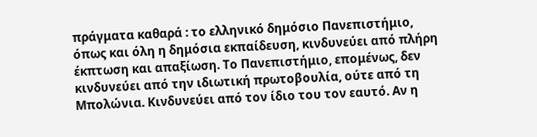πράγματα καθαρά : το ελληνικό δημόσιο Πανεπιστήμιο, όπως και όλη η δημόσια εκπαίδευση, κινδυνεύει από πλήρη έκπτωση και απαξίωση. Το Πανεπιστήμιο, επομένως, δεν κινδυνεύει από την ιδιωτική πρωτοβουλία, ούτε από τη Μπολώνια. Κινδυνεύει από τον ίδιο του τον εαυτό. Αν η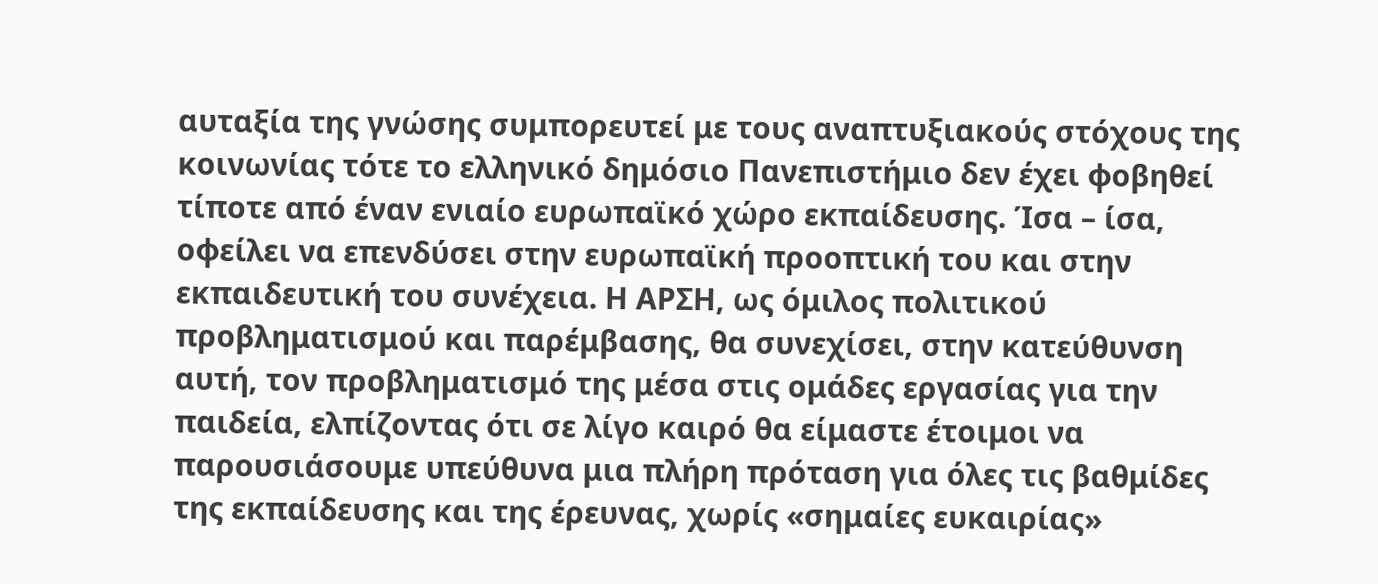αυταξία της γνώσης συμπορευτεί με τους αναπτυξιακούς στόχους της κοινωνίας τότε το ελληνικό δημόσιο Πανεπιστήμιο δεν έχει φοβηθεί τίποτε από έναν ενιαίο ευρωπαϊκό χώρο εκπαίδευσης. Ίσα – ίσα, οφείλει να επενδύσει στην ευρωπαϊκή προοπτική του και στην εκπαιδευτική του συνέχεια. Η ΑΡΣΗ, ως όμιλος πολιτικού προβληματισμού και παρέμβασης, θα συνεχίσει, στην κατεύθυνση αυτή, τον προβληματισμό της μέσα στις ομάδες εργασίας για την παιδεία, ελπίζοντας ότι σε λίγο καιρό θα είμαστε έτοιμοι να παρουσιάσουμε υπεύθυνα μια πλήρη πρόταση για όλες τις βαθμίδες της εκπαίδευσης και της έρευνας, χωρίς «σημαίες ευκαιρίας»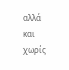αλλά και χωρίς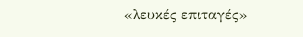«λευκές επιταγές»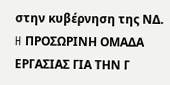στην κυβέρνηση της ΝΔ. H ΠΡΟΣΩΡΙΝΗ ΟΜΑΔΑ ΕΡΓΑΣΙΑΣ ΓΙΑ ΤΗΝ Γ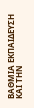ΒΑΘΜΙΑ ΕΚΠΑΙΔΕΥΣΗ ΚΑΙ ΤΗΝ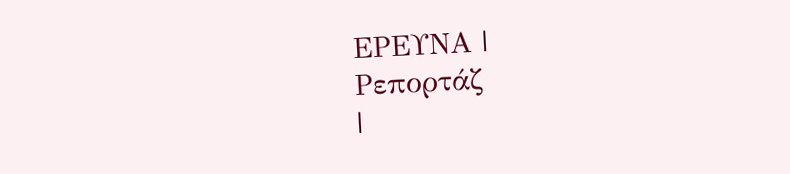ΕΡΕΥΝΑ |
Ρεπορτάζ
|